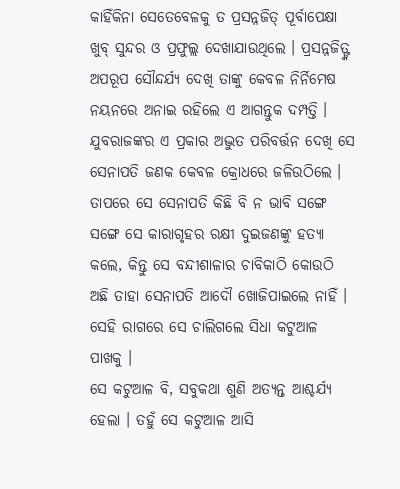କାହିଁକିନା ସେତେବେଳକୁ ତ ପ୍ରସନ୍ନଜିତ୍ ପୂର୍ବାପେକ୍ଷା ଖୁବ୍ ସୁନ୍ଦର ଓ ପ୍ରଫୁଲ୍ଲ ଦେଖାଯାଉଥିଲେ । ପ୍ରସନ୍ନଜିତ୍ଙ୍କ ଅପରୂପ ସୌନ୍ଦର୍ଯ୍ୟ ଦେଖି ତାଙ୍କୁ କେବଳ ନିର୍ନିମେଷ ନୟନରେ ଅନାଇ ରହିଲେ ଏ ଆଗନ୍ତୁକ ଦମ୍ପତ୍ତି ।
ଯୁବରାଜଙ୍କର ଏ ପ୍ରକାର ଅଦ୍ଭୁତ ପରିବର୍ତ୍ତନ ଦେଖି ସେ ସେନାପତି ଜଣକ କେବଳ କ୍ରୋଧରେ ଜଳିଉଠିଲେ । ତାପରେ ସେ ସେନାପତି କିଛି ବି ନ ଭାବି ସଙ୍ଗେ ସଙ୍ଗେ ସେ କାରାଗୃହର ରକ୍ଷୀ ଦୁଇଜଣଙ୍କୁ ହତ୍ୟା କଲେ, କିନ୍ତୁ ସେ ବନ୍ଦୀଶାଳାର ଚାବିକାଠି କୋଉଠି ଅଛି ତାହା ସେନାପତି ଆଦୌ ଖୋଜିପାଇଲେ ନାହିଁ । ସେହି ରାଗରେ ସେ ଚାଲିଗଲେ ସିଧା କଟୁଆଳ ପାଖକୁ ।
ସେ କଟୁଆଳ ବି, ସବୁକଥା ଶୁଣି ଅତ୍ୟନ୍ତ ଆଶ୍ଚର୍ଯ୍ୟ ହେଲା । ତହୁଁ ସେ କଟୁଆଳ ଆସି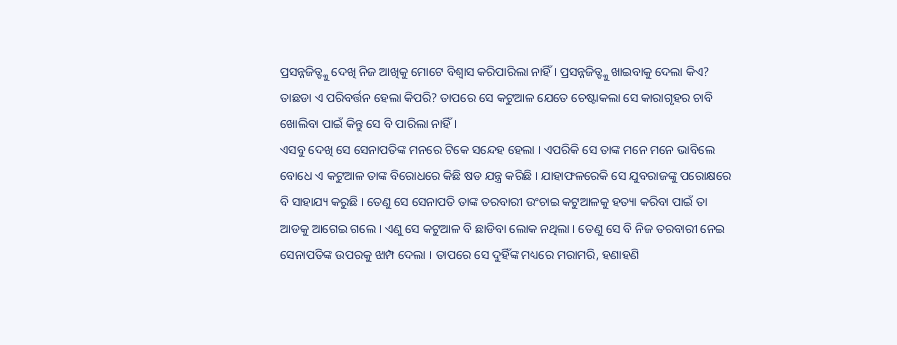ପ୍ରସନ୍ନଜିତ୍ଙ୍କୁ ଦେଖି ନିଜ ଆଖିକୁ ମୋଟେ ବିଶ୍ୱାସ କରିପାରିଲା ନାହିଁ । ପ୍ରସନ୍ନଜିତ୍ଙ୍କୁ ଖାଇବାକୁ ଦେଲା କିଏ? ତାଛଡା ଏ ପରିବର୍ତ୍ତନ ହେଲା କିପରି? ତାପରେ ସେ କଟୁଆଳ ଯେତେ ଚେଷ୍ଟାକଲା ସେ କାରାଗୃହର ଚାବି ଖୋଲିବା ପାଇଁ କିନ୍ତୁ ସେ ବି ପାରିଲା ନାହିଁ ।
ଏସବୁ ଦେଖି ସେ ସେନାପତିଙ୍କ ମନରେ ଟିକେ ସନ୍ଦେହ ହେଲା । ଏପରିକି ସେ ତାଙ୍କ ମନେ ମନେ ଭାବିଲେ ବୋଧେ ଏ କଟୁଆଳ ତାଙ୍କ ବିରୋଧରେ କିଛି ଷଡ ଯନ୍ତ୍ର କରିଛି । ଯାହାଫଳରେକି ସେ ଯୁବରାଜଙ୍କୁ ପରୋକ୍ଷରେ ବି ସାହାଯ୍ୟ କରୁଛି । ତେଣୁ ସେ ସେନାପତି ତାଙ୍କ ତରବାରୀ ଉଂଚାଇ କଟୁଆଳକୁ ହତ୍ୟା କରିବା ପାଇଁ ତା ଆଡକୁ ଆଗେଇ ଗଲେ । ଏଣୁ ସେ କଟୁଆଳ ବି ଛାଡିବା ଲୋକ ନଥିଲା । ତେଣୁ ସେ ବି ନିଜ ତରବାରୀ ନେଇ ସେନାପତିଙ୍କ ଉପରକୁ ଝାମ୍ପ ଦେଲା । ତାପରେ ସେ ଦୁହିଁଙ୍କ ମଧ୍ୟରେ ମରାମରି, ହଣାହଣି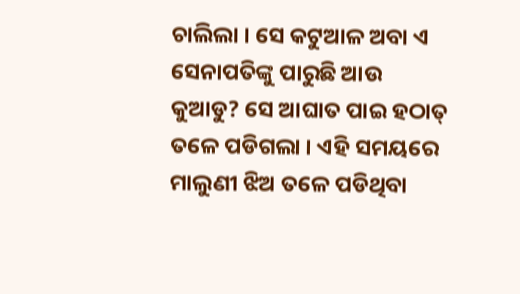ଚାଲିଲା । ସେ କଟୁଆଳ ଅବା ଏ ସେନାପତିଙ୍କୁ ପାରୁଛି ଆଉ କୁଆଡୁ? ସେ ଆଘାତ ପାଇ ହଠାତ୍ ତଳେ ପଡିଗଲା । ଏହି ସମୟରେ ମାଲୁଣୀ ଝିଅ ତଳେ ପଡିଥିବା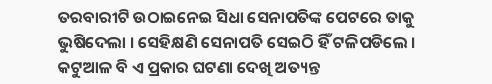ତରବାରୀଟି ଉଠାଇନେଇ ସିଧା ସେନାପତିଙ୍କ ପେଟରେ ତାକୁ ଭୁଷିଦେଲା । ସେହିକ୍ଷଣି ସେନାପତି ସେଇଠି ହିଁ ଟଳିପଡିଲେ । କଟୁଆଳ ବି ଏ ପ୍ରକାର ଘଟଣା ଦେଖି ଅତ୍ୟନ୍ତ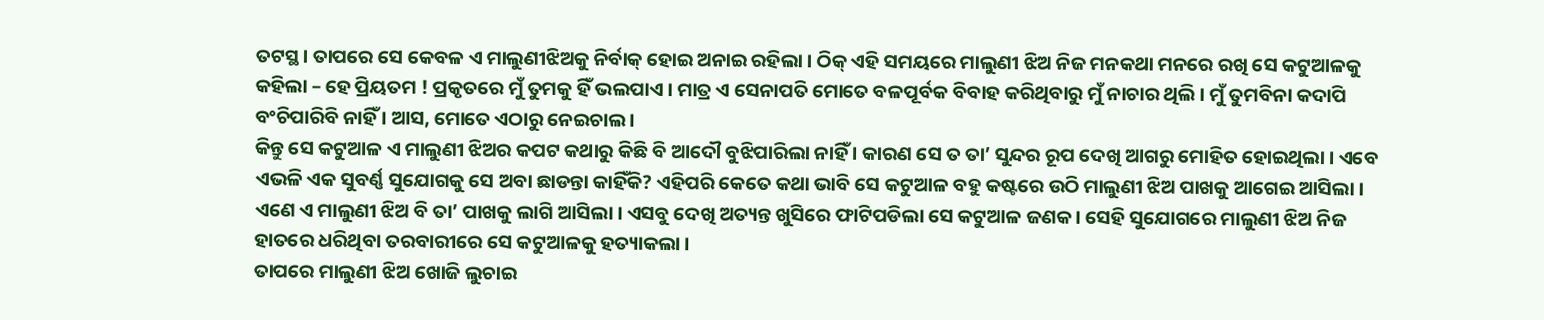ତଟସ୍ଥ । ତାପରେ ସେ କେବଳ ଏ ମାଲୁଣୀଝିଅକୁ ନିର୍ବାକ୍ ହୋଇ ଅନାଇ ରହିଲା । ଠିକ୍ ଏହି ସମୟରେ ମାଲୁଣୀ ଝିଅ ନିଜ ମନକଥା ମନରେ ରଖି ସେ କଟୁଆଳକୁ କହିଲା – ହେ ପ୍ରିୟତମ ! ପ୍ରକୃତରେ ମୁଁ ତୁମକୁ ହିଁ ଭଲପାଏ । ମାତ୍ର ଏ ସେନାପତି ମୋତେ ବଳପୂର୍ବକ ବିବାହ କରିଥିବାରୁ ମୁଁ ନାଚାର ଥିଲି । ମୁଁ ତୁମବିନା କଦାପି ବଂଚିପାରିବି ନାହିଁ । ଆସ, ମୋତେ ଏଠାରୁ ନେଇଚାଲ ।
କିନ୍ତୁ ସେ କଟୁଆଳ ଏ ମାଲୁଣୀ ଝିଅର କପଟ କଥାରୁ କିଛି ବି ଆଦୌ ବୁଝିପାରିଲା ନାହିଁ । କାରଣ ସେ ତ ତା’ ସୁନ୍ଦର ରୂପ ଦେଖି ଆଗରୁ ମୋହିତ ହୋଇଥିଲା । ଏବେ ଏଭଳି ଏକ ସୁବର୍ଣ୍ଣ ସୁଯୋଗକୁ ସେ ଅବା ଛାଡନ୍ତା କାହିଁକି? ଏହିପରି କେତେ କଥା ଭାବି ସେ କଟୁଆଳ ବହୁ କଷ୍ଟରେ ଉଠି ମାଲୁଣୀ ଝିଅ ପାଖକୁ ଆଗେଇ ଆସିଲା । ଏଣେ ଏ ମାଲୁଣୀ ଝିଅ ବି ତା’ ପାଖକୁ ଲାଗି ଆସିଲା । ଏସବୁ ଦେଖି ଅତ୍ୟନ୍ତ ଖୁସିରେ ଫାଟିପଡିଲା ସେ କଟୁଆଳ ଜଣକ । ସେହି ସୁଯୋଗରେ ମାଲୁଣୀ ଝିଅ ନିଜ ହାତରେ ଧରିଥିବା ତରବାରୀରେ ସେ କଟୁଆଳକୁ ହତ୍ୟାକଲା ।
ତାପରେ ମାଲୁଣୀ ଝିଅ ଖୋଜି ଲୁଚାଇ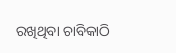ରଖିଥିବା ଚାବିକାଠି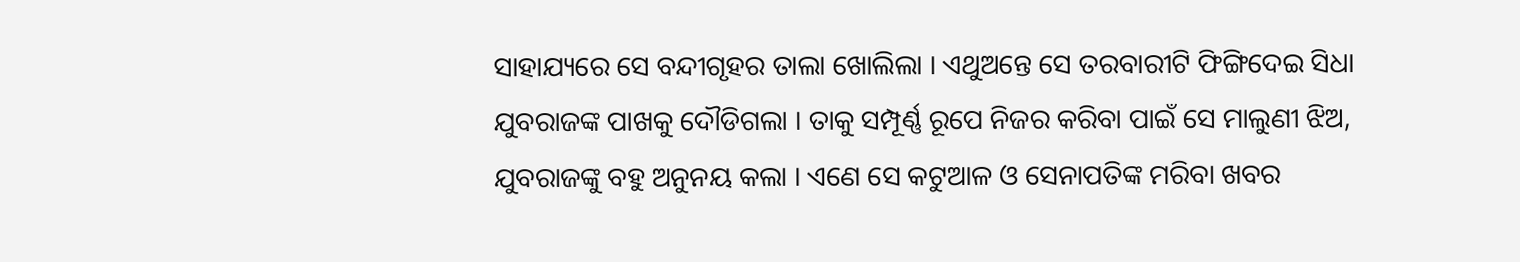ସାହାଯ୍ୟରେ ସେ ବନ୍ଦୀଗୃହର ତାଲା ଖୋଲିଲା । ଏଥୁଅନ୍ତେ ସେ ତରବାରୀଟି ଫିଙ୍ଗିଦେଇ ସିଧା ଯୁବରାଜଙ୍କ ପାଖକୁ ଦୌଡିଗଲା । ତାକୁ ସମ୍ପୂର୍ଣ୍ଣ ରୂପେ ନିଜର କରିବା ପାଇଁ ସେ ମାଲୁଣୀ ଝିଅ, ଯୁବରାଜଙ୍କୁ ବହୁ ଅନୁନୟ କଲା । ଏଣେ ସେ କଟୁଆଳ ଓ ସେନାପତିଙ୍କ ମରିବା ଖବର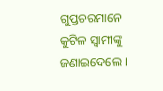ଗୁପ୍ତଚରମାନେ କୁଟିଳ ସ୍ୱାମୀଙ୍କୁ ଜଣାଇଦେଲେ ।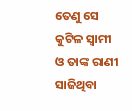ତେଣୁ ସେ କୁଟିଳ ସ୍ୱାମୀ ଓ ତାଙ୍କ ରାଣୀ ସାଜିଥିବା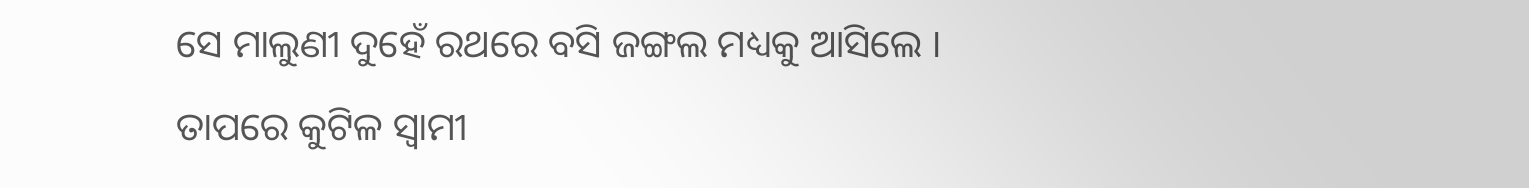ସେ ମାଲୁଣୀ ଦୁହେଁ ରଥରେ ବସି ଜଙ୍ଗଲ ମଧ୍ୟକୁ ଆସିଲେ । ତାପରେ କୁଟିଳ ସ୍ୱାମୀ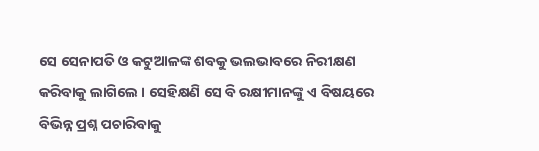ସେ ସେନାପତି ଓ କଟୁଆଳଙ୍କ ଶବକୁ ଭଲଭାବରେ ନିରୀକ୍ଷଣ କରିବାକୁ ଲାଗିଲେ । ସେହିକ୍ଷଣି ସେ ବି ରକ୍ଷୀମାନଙ୍କୁ ଏ ବିଷୟରେ ବିଭିନ୍ନ ପ୍ରଶ୍ନ ପଚାରିବାକୁ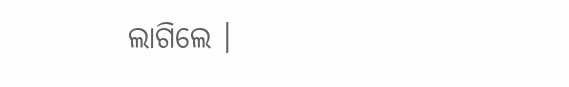ଲାଗିଲେ ।